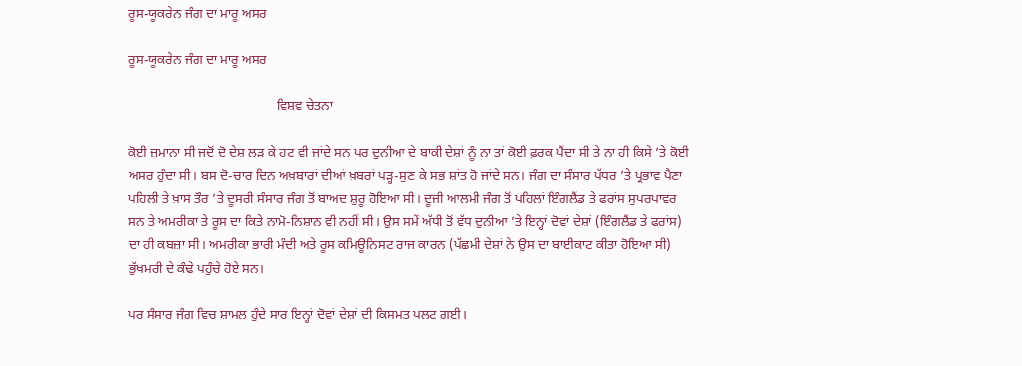ਰੂਸ-ਯੂਕਰੇਨ ਜੰਗ ਦਾ ਮਾਰੂ ਅਸਰ

ਰੂਸ-ਯੂਕਰੇਨ ਜੰਗ ਦਾ ਮਾਰੂ ਅਸਰ

                                            ਵਿਸ਼ਵ ਚੇਤਨਾ

ਕੋਈ ਜ਼ਮਾਨਾ ਸੀ ਜਦੋਂ ਦੋ ਦੇਸ਼ ਲੜ ਕੇ ਹਟ ਵੀ ਜਾਂਦੇ ਸਨ ਪਰ ਦੁਨੀਆ ਦੇ ਬਾਕੀ ਦੇਸ਼ਾਂ ਨੂੰ ਨਾ ਤਾਂ ਕੋਈ ਫ਼ਰਕ ਪੈਂਦਾ ਸੀ ਤੇ ਨਾ ਹੀ ਕਿਸੇ ’ਤੇ ਕੋਈ ਅਸਰ ਹੁੰਦਾ ਸੀ। ਬਸ ਦੋ-ਚਾਰ ਦਿਨ ਅਖ਼ਬਾਰਾਂ ਦੀਆਂ ਖ਼ਬਰਾਂ ਪੜ੍ਹ-ਸੁਣ ਕੇ ਸਭ ਸ਼ਾਂਤ ਹੋ ਜਾਂਦੇ ਸਨ। ਜੰਗ ਦਾ ਸੰਸਾਰ ਪੱਧਰ ’ਤੇ ਪ੍ਰਭਾਵ ਪੈਣਾ ਪਹਿਲੀ ਤੇ ਖ਼ਾਸ ਤੌਰ ’ਤੇ ਦੂਸਰੀ ਸੰਸਾਰ ਜੰਗ ਤੋਂ ਬਾਅਦ ਸ਼ੁਰੂ ਹੋਇਆ ਸੀ। ਦੂਜੀ ਆਲਮੀ ਜੰਗ ਤੋਂ ਪਹਿਲਾਂ ਇੰਗਲੈਂਡ ਤੇ ਫਰਾਂਸ ਸੁਪਰਪਾਵਰ ਸਨ ਤੇ ਅਮਰੀਕਾ ਤੇ ਰੂਸ ਦਾ ਕਿਤੇ ਨਾਮੋ-ਨਿਸ਼ਾਨ ਵੀ ਨਹੀਂ ਸੀ। ਉਸ ਸਮੇਂ ਅੱਧੀ ਤੋਂ ਵੱਧ ਦੁਨੀਆ ’ਤੇ ਇਨ੍ਹਾਂ ਦੋਵਾਂ ਦੇਸ਼ਾਂ (ਇੰਗਲੈਂਡ ਤੇ ਫਰਾਂਸ) ਦਾ ਹੀ ਕਬਜ਼ਾ ਸੀ। ਅਮਰੀਕਾ ਭਾਰੀ ਮੰਦੀ ਅਤੇ ਰੂਸ ਕਮਿਊਨਿਸਟ ਰਾਜ ਕਾਰਨ (ਪੱਛਮੀ ਦੇਸ਼ਾਂ ਨੇ ਉਸ ਦਾ ਬਾਈਕਾਟ ਕੀਤਾ ਹੋਇਆ ਸੀ) ਭੁੱਖਮਰੀ ਦੇ ਕੰਢੇ ਪਹੁੰਚੇ ਹੋਏ ਸਨ।

ਪਰ ਸੰਸਾਰ ਜੰਗ ਵਿਚ ਸ਼ਾਮਲ ਹੁੰਦੇ ਸਾਰ ਇਨ੍ਹਾਂ ਦੋਵਾਂ ਦੇਸ਼ਾਂ ਦੀ ਕਿਸਮਤ ਪਲਟ ਗਈ।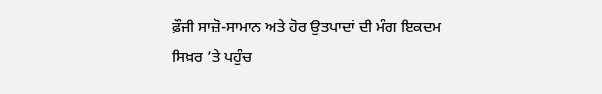ਫ਼ੌਜੀ ਸਾਜ਼ੋ-ਸਾਮਾਨ ਅਤੇ ਹੋਰ ਉਤਪਾਦਾਂ ਦੀ ਮੰਗ ਇਕਦਮ ਸਿਖ਼ਰ ’ਤੇ ਪਹੁੰਚ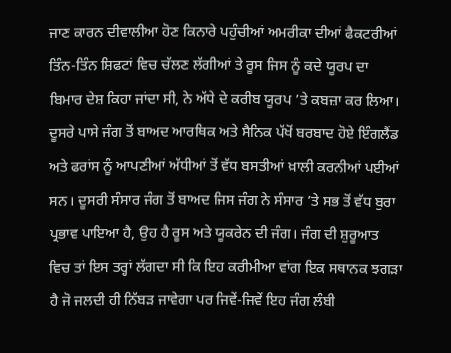ਜਾਣ ਕਾਰਨ ਦੀਵਾਲੀਆ ਹੋਣ ਕਿਨਾਰੇ ਪਹੁੰਚੀਆਂ ਅਮਰੀਕਾ ਦੀਆਂ ਫੈਕਟਰੀਆਂ ਤਿੰਨ-ਤਿੰਨ ਸ਼ਿਫਟਾਂ ਵਿਚ ਚੱਲਣ ਲੱਗੀਆਂ ਤੇ ਰੂਸ ਜਿਸ ਨੂੰ ਕਦੇ ਯੂਰਪ ਦਾ ਬਿਮਾਰ ਦੇਸ਼ ਕਿਹਾ ਜਾਂਦਾ ਸੀ, ਨੇ ਅੱਧੇ ਦੇ ਕਰੀਬ ਯੂਰਪ ’ਤੇ ਕਬਜ਼ਾ ਕਰ ਲਿਆ। ਦੂਸਰੇ ਪਾਸੇ ਜੰਗ ਤੋਂ ਬਾਅਦ ਆਰਥਿਕ ਅਤੇ ਸੈਨਿਕ ਪੱਖੋਂ ਬਰਬਾਦ ਹੋਏ ਇੰਗਲੈਂਡ ਅਤੇ ਫਰਾਂਸ ਨੂੰ ਆਪਣੀਆਂ ਅੱਧੀਆਂ ਤੋਂ ਵੱਧ ਬਸਤੀਆਂ ਖ਼ਾਲੀ ਕਰਨੀਆਂ ਪਈਆਂ ਸਨ। ਦੂਸਰੀ ਸੰਸਾਰ ਜੰਗ ਤੋਂ ਬਾਅਦ ਜਿਸ ਜੰਗ ਨੇ ਸੰਸਾਰ ’ਤੇ ਸਭ ਤੋਂ ਵੱਧ ਬੁਰਾ ਪ੍ਰਭਾਵ ਪਾਇਆ ਹੈ, ਉਹ ਹੈ ਰੂਸ ਅਤੇ ਯੂਕਰੇਨ ਦੀ ਜੰਗ। ਜੰਗ ਦੀ ਸ਼ੁਰੂਆਤ ਵਿਚ ਤਾਂ ਇਸ ਤਰ੍ਹਾਂ ਲੱਗਦਾ ਸੀ ਕਿ ਇਹ ਕਰੀਮੀਆ ਵਾਂਗ ਇਕ ਸਥਾਨਕ ਝਗੜਾ ਹੈ ਜੋ ਜਲਦੀ ਹੀ ਨਿੱਬੜ ਜਾਵੇਗਾ ਪਰ ਜਿਵੇਂ-ਜਿਵੇਂ ਇਹ ਜੰਗ ਲੰਬੀ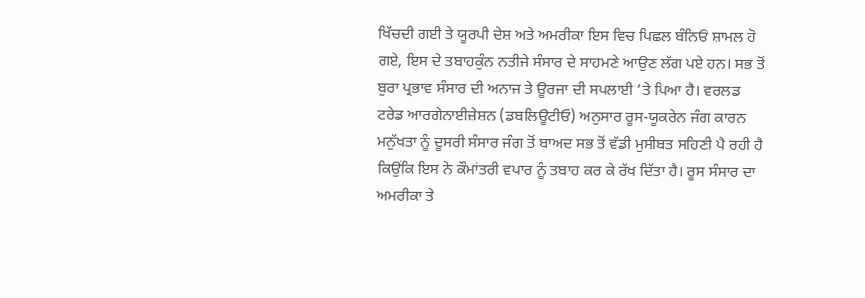ਖਿੱਚਦੀ ਗਈ ਤੇ ਯੂਰਪੀ ਦੇਸ਼ ਅਤੇ ਅਮਰੀਕਾ ਇਸ ਵਿਚ ਪਿਛਲ ਬੰਨਿਓਂ ਸ਼ਾਮਲ ਹੋ ਗਏ, ਇਸ ਦੇ ਤਬਾਹਕੁੰਨ ਨਤੀਜੇ ਸੰਸਾਰ ਦੇ ਸਾਹਮਣੇ ਆਉਣ ਲੱਗ ਪਏ ਹਨ। ਸਭ ਤੋਂ ਬੁਰਾ ਪ੍ਰਭਾਵ ਸੰਸਾਰ ਦੀ ਅਨਾਜ ਤੇ ਊਰਜਾ ਦੀ ਸਪਲਾਈ ’ਤੇ ਪਿਆ ਹੈ। ਵਰਲਡ ਟਰੇਡ ਆਰਗੇਨਾਈਜ਼ੇਸ਼ਨ (ਡਬਲਿਊਟੀਓ) ਅਨੁਸਾਰ ਰੂਸ-ਯੂਕਰੇਨ ਜੰਗ ਕਾਰਨ ਮਨੁੱਖਤਾ ਨੂੰ ਦੂਸਰੀ ਸੰਸਾਰ ਜੰਗ ਤੋਂ ਬਾਅਦ ਸਭ ਤੋਂ ਵੱਡੀ ਮੁਸੀਬਤ ਸਹਿਣੀ ਪੈ ਰਹੀ ਹੈ ਕਿਉਂਕਿ ਇਸ ਨੇ ਕੌਮਾਂਤਰੀ ਵਪਾਰ ਨੂੰ ਤਬਾਹ ਕਰ ਕੇ ਰੱਖ ਦਿੱਤਾ ਹੈ। ਰੂਸ ਸੰਸਾਰ ਦਾ ਅਮਰੀਕਾ ਤੇ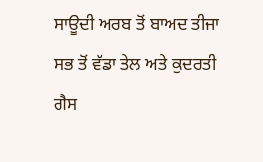ਸਾਊਦੀ ਅਰਬ ਤੋਂ ਬਾਅਦ ਤੀਜਾ ਸਭ ਤੋਂ ਵੱਡਾ ਤੇਲ ਅਤੇ ਕੁਦਰਤੀ ਗੈਸ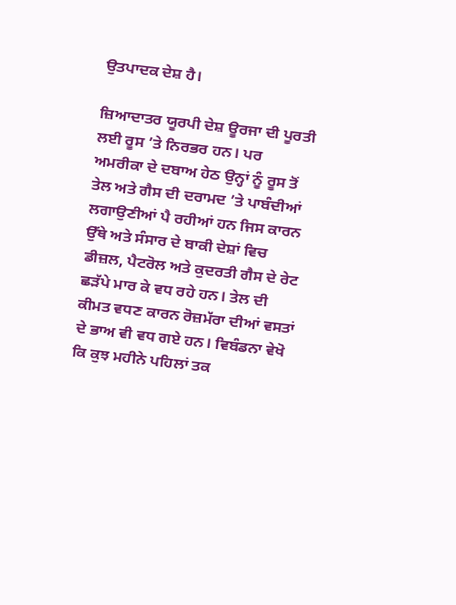ਉਤਪਾਦਕ ਦੇਸ਼ ਹੈ।

ਜ਼ਿਆਦਾਤਰ ਯੂਰਪੀ ਦੇਸ਼ ਊਰਜਾ ਦੀ ਪੂਰਤੀ ਲਈ ਰੂਸ ’ਤੇ ਨਿਰਭਰ ਹਨ। ਪਰ ਅਮਰੀਕਾ ਦੇ ਦਬਾਅ ਹੇਠ ਉਨ੍ਹਾਂ ਨੂੰ ਰੂਸ ਤੋਂ ਤੇਲ ਅਤੇ ਗੈਸ ਦੀ ਦਰਾਮਦ ’ਤੇ ਪਾਬੰਦੀਆਂ ਲਗਾਉਣੀਆਂ ਪੈ ਰਹੀਆਂ ਹਨ ਜਿਸ ਕਾਰਨ ਉੱਥੇ ਅਤੇ ਸੰਸਾਰ ਦੇ ਬਾਕੀ ਦੇਸ਼ਾਂ ਵਿਚ ਡੀਜ਼ਲ, ਪੈਟਰੋਲ ਅਤੇ ਕੁਦਰਤੀ ਗੈਸ ਦੇ ਰੇਟ ਛੜੱਪੇ ਮਾਰ ਕੇ ਵਧ ਰਹੇ ਹਨ। ਤੇਲ ਦੀ ਕੀਮਤ ਵਧਣ ਕਾਰਨ ਰੋਜ਼ਮੱਰਾ ਦੀਆਂ ਵਸਤਾਂ ਦੇ ਭਾਅ ਵੀ ਵਧ ਗਏ ਹਨ। ਵਿਬੰਡਨਾ ਵੇਖੋ ਕਿ ਕੁਝ ਮਹੀਨੇ ਪਹਿਲਾਂ ਤਕ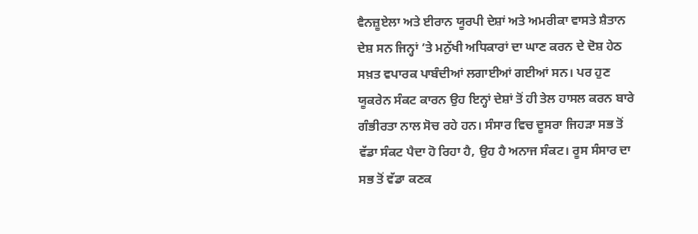ਵੈਨਜ਼ੂਏਲਾ ਅਤੇ ਈਰਾਨ ਯੂਰਪੀ ਦੇਸ਼ਾਂ ਅਤੇ ਅਮਰੀਕਾ ਵਾਸਤੇ ਸ਼ੈਤਾਨ ਦੇਸ਼ ਸਨ ਜਿਨ੍ਹਾਂ ’ਤੇ ਮਨੁੱਖੀ ਅਧਿਕਾਰਾਂ ਦਾ ਘਾਣ ਕਰਨ ਦੇ ਦੋਸ਼ ਹੇਠ ਸਖ਼ਤ ਵਪਾਰਕ ਪਾਬੰਦੀਆਂ ਲਗਾਈਆਂ ਗਈਆਂ ਸਨ। ਪਰ ਹੁਣ ਯੂਕਰੇਨ ਸੰਕਟ ਕਾਰਨ ਉਹ ਇਨ੍ਹਾਂ ਦੇਸ਼ਾਂ ਤੋਂ ਹੀ ਤੇਲ ਹਾਸਲ ਕਰਨ ਬਾਰੇ ਗੰਭੀਰਤਾ ਨਾਲ ਸੋਚ ਰਹੇ ਹਨ। ਸੰਸਾਰ ਵਿਚ ਦੂਸਰਾ ਜਿਹੜਾ ਸਭ ਤੋਂ ਵੱਡਾ ਸੰਕਟ ਪੈਦਾ ਹੋ ਰਿਹਾ ਹੈ, ਉਹ ਹੈ ਅਨਾਜ ਸੰਕਟ। ਰੂਸ ਸੰਸਾਰ ਦਾ ਸਭ ਤੋਂ ਵੱਡਾ ਕਣਕ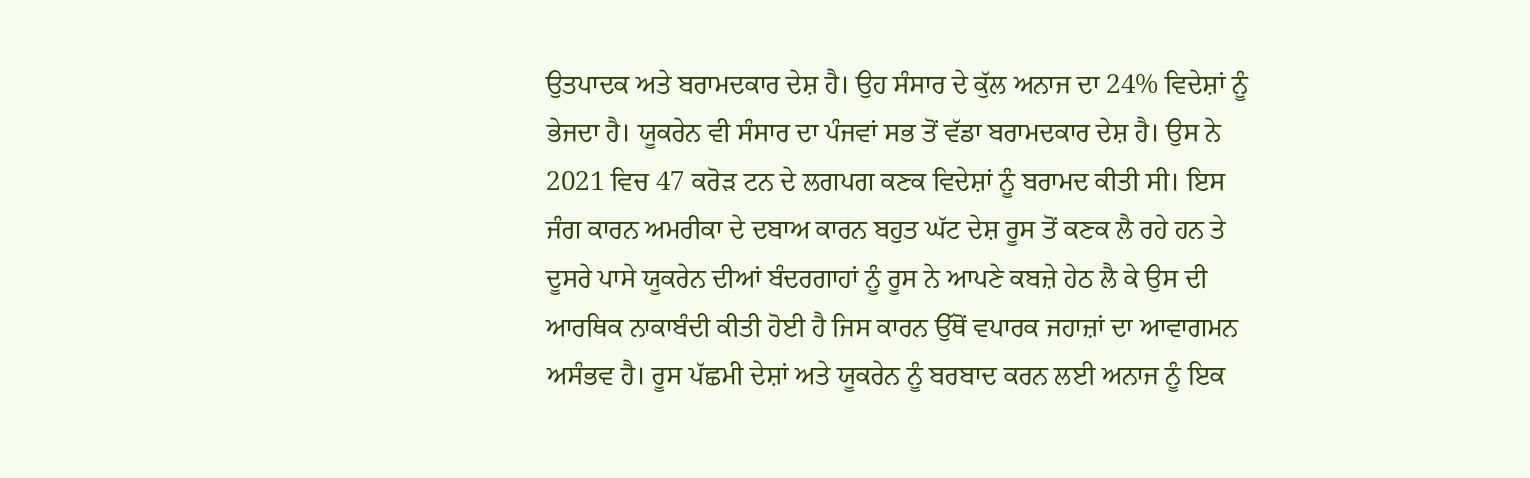ਉਤਪਾਦਕ ਅਤੇ ਬਰਾਮਦਕਾਰ ਦੇਸ਼ ਹੈ। ਉਹ ਸੰਸਾਰ ਦੇ ਕੁੱਲ ਅਨਾਜ ਦਾ 24% ਵਿਦੇਸ਼ਾਂ ਨੂੰ ਭੇਜਦਾ ਹੈ। ਯੂਕਰੇਨ ਵੀ ਸੰਸਾਰ ਦਾ ਪੰਜਵਾਂ ਸਭ ਤੋਂ ਵੱਡਾ ਬਰਾਮਦਕਾਰ ਦੇਸ਼ ਹੈ। ਉਸ ਨੇ 2021 ਵਿਚ 47 ਕਰੋੜ ਟਨ ਦੇ ਲਗਪਗ ਕਣਕ ਵਿਦੇਸ਼ਾਂ ਨੂੰ ਬਰਾਮਦ ਕੀਤੀ ਸੀ। ਇਸ ਜੰਗ ਕਾਰਨ ਅਮਰੀਕਾ ਦੇ ਦਬਾਅ ਕਾਰਨ ਬਹੁਤ ਘੱਟ ਦੇਸ਼ ਰੂਸ ਤੋਂ ਕਣਕ ਲੈ ਰਹੇ ਹਨ ਤੇ ਦੂਸਰੇ ਪਾਸੇ ਯੂਕਰੇਨ ਦੀਆਂ ਬੰਦਰਗਾਹਾਂ ਨੂੰ ਰੂਸ ਨੇ ਆਪਣੇ ਕਬਜ਼ੇ ਹੇਠ ਲੈ ਕੇ ਉਸ ਦੀ ਆਰਥਿਕ ਨਾਕਾਬੰਦੀ ਕੀਤੀ ਹੋਈ ਹੈ ਜਿਸ ਕਾਰਨ ਉੱਥੋਂ ਵਪਾਰਕ ਜਹਾਜ਼ਾਂ ਦਾ ਆਵਾਗਮਨ ਅਸੰਭਵ ਹੈ। ਰੂਸ ਪੱਛਮੀ ਦੇਸ਼ਾਂ ਅਤੇ ਯੂਕਰੇਨ ਨੂੰ ਬਰਬਾਦ ਕਰਨ ਲਈ ਅਨਾਜ ਨੂੰ ਇਕ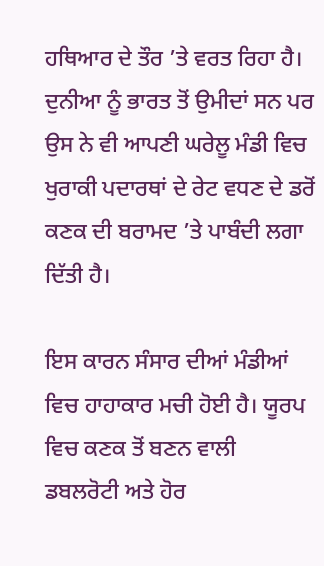ਹਥਿਆਰ ਦੇ ਤੌਰ ’ਤੇ ਵਰਤ ਰਿਹਾ ਹੈ। ਦੁਨੀਆ ਨੂੰ ਭਾਰਤ ਤੋਂ ਉਮੀਦਾਂ ਸਨ ਪਰ ਉਸ ਨੇ ਵੀ ਆਪਣੀ ਘਰੇਲੂ ਮੰਡੀ ਵਿਚ ਖੁਰਾਕੀ ਪਦਾਰਥਾਂ ਦੇ ਰੇਟ ਵਧਣ ਦੇ ਡਰੋਂ ਕਣਕ ਦੀ ਬਰਾਮਦ ’ਤੇ ਪਾਬੰਦੀ ਲਗਾ ਦਿੱਤੀ ਹੈ।

ਇਸ ਕਾਰਨ ਸੰਸਾਰ ਦੀਆਂ ਮੰਡੀਆਂ ਵਿਚ ਹਾਹਾਕਾਰ ਮਚੀ ਹੋਈ ਹੈ। ਯੂਰਪ ਵਿਚ ਕਣਕ ਤੋਂ ਬਣਨ ਵਾਲੀ ਡਬਲਰੋਟੀ ਅਤੇ ਹੋਰ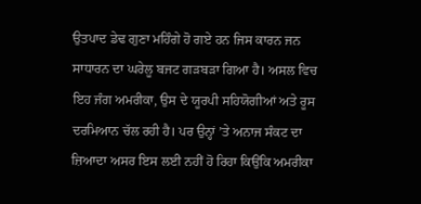ਉਤਪਾਦ ਡੇਢ ਗੁਣਾ ਮਹਿੰਗੇ ਹੋ ਗਏ ਹਨ ਜਿਸ ਕਾਰਨ ਜਨ ਸਾਧਾਰਨ ਦਾ ਘਰੇਲੂ ਬਜਟ ਗੜਬੜਾ ਗਿਆ ਹੈ। ਅਸਲ ਵਿਚ ਇਹ ਜੰਗ ਅਮਰੀਕਾ, ਉਸ ਦੇ ਯੂਰਪੀ ਸਹਿਯੋਗੀਆਂ ਅਤੇ ਰੂਸ ਦਰਮਿਆਨ ਚੱਲ ਰਹੀ ਹੈ। ਪਰ ਉਨ੍ਹਾਂ ’ਤੇ ਅਨਾਜ ਸੰਕਟ ਦਾ ਜ਼ਿਆਦਾ ਅਸਰ ਇਸ ਲਈ ਨਹੀਂ ਹੋ ਰਿਹਾ ਕਿਉਂਕਿ ਅਮਰੀਕਾ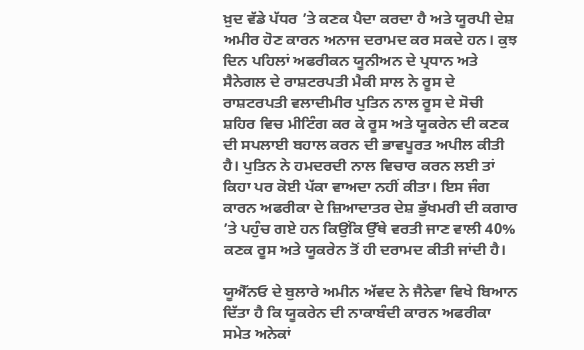ਖ਼ੁਦ ਵੱਡੇ ਪੱਧਰ ’ਤੇ ਕਣਕ ਪੈਦਾ ਕਰਦਾ ਹੈ ਅਤੇ ਯੂਰਪੀ ਦੇਸ਼ ਅਮੀਰ ਹੋਣ ਕਾਰਨ ਅਨਾਜ ਦਰਾਮਦ ਕਰ ਸਕਦੇ ਹਨ। ਕੁਝ ਦਿਨ ਪਹਿਲਾਂ ਅਫਰੀਕਨ ਯੂਨੀਅਨ ਦੇ ਪ੍ਰਧਾਨ ਅਤੇ ਸੈਨੇਗਲ ਦੇ ਰਾਸ਼ਟਰਪਤੀ ਮੈਕੀ ਸਾਲ ਨੇ ਰੂਸ ਦੇ ਰਾਸ਼ਟਰਪਤੀ ਵਲਾਦੀਮੀਰ ਪੁਤਿਨ ਨਾਲ ਰੂਸ ਦੇ ਸੋਚੀ ਸ਼ਹਿਰ ਵਿਚ ਮੀਟਿੰਗ ਕਰ ਕੇ ਰੂਸ ਅਤੇ ਯੂਕਰੇਨ ਦੀ ਕਣਕ ਦੀ ਸਪਲਾਈ ਬਹਾਲ ਕਰਨ ਦੀ ਭਾਵਪੂਰਤ ਅਪੀਲ ਕੀਤੀ ਹੈ। ਪੁਤਿਨ ਨੇ ਹਮਦਰਦੀ ਨਾਲ ਵਿਚਾਰ ਕਰਨ ਲਈ ਤਾਂ ਕਿਹਾ ਪਰ ਕੋਈ ਪੱਕਾ ਵਾਅਦਾ ਨਹੀਂ ਕੀਤਾ। ਇਸ ਜੰਗ ਕਾਰਨ ਅਫਰੀਕਾ ਦੇ ਜ਼ਿਆਦਾਤਰ ਦੇਸ਼ ਭੁੱਖਮਰੀ ਦੀ ਕਗਾਰ ’ਤੇ ਪਹੁੰਚ ਗਏ ਹਨ ਕਿਉਂਕਿ ਉੱਥੇ ਵਰਤੀ ਜਾਣ ਵਾਲੀ 40% ਕਣਕ ਰੂਸ ਅਤੇ ਯੂਕਰੇਨ ਤੋਂ ਹੀ ਦਰਾਮਦ ਕੀਤੀ ਜਾਂਦੀ ਹੈ।

ਯੂਐੱਨਓ ਦੇ ਬੁਲਾਰੇ ਅਮੀਨ ਅੱਵਦ ਨੇ ਜੈਨੇਵਾ ਵਿਖੇ ਬਿਆਨ ਦਿੱਤਾ ਹੈ ਕਿ ਯੂਕਰੇਨ ਦੀ ਨਾਕਾਬੰਦੀ ਕਾਰਨ ਅਫਰੀਕਾ ਸਮੇਤ ਅਨੇਕਾਂ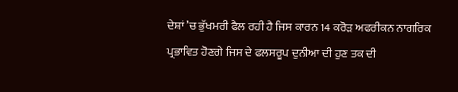ਦੇਸ਼ਾਂ ’ਚ ਭੁੱਖਮਰੀ ਫੈਲ ਰਹੀ ਹੈ ਜਿਸ ਕਾਰਨ 14 ਕਰੋੜ ਅਫਰੀਕਨ ਨਾਗਰਿਕ ਪ੍ਰਭਾਵਿਤ ਹੋਣਗੇ ਜਿਸ ਦੇ ਫਲਸਰੂਪ ਦੁਨੀਆ ਦੀ ਹੁਣ ਤਕ ਦੀ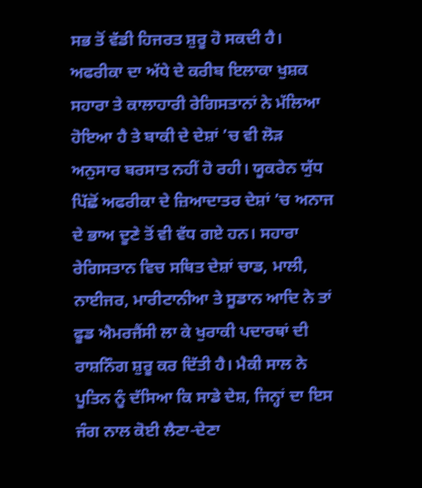ਸਭ ਤੋਂ ਵੱਡੀ ਹਿਜਰਤ ਸ਼ੁਰੂ ਹੋ ਸਕਦੀ ਹੈ। ਅਫਰੀਕਾ ਦਾ ਅੱਧੇ ਦੇ ਕਰੀਬ ਇਲਾਕਾ ਖੁਸ਼ਕ ਸਹਾਰਾ ਤੇ ਕਾਲਾਹਾਰੀ ਰੇਗਿਸਤਾਨਾਂ ਨੇ ਮੱਲਿਆ ਹੋਇਆ ਹੈ ਤੇ ਬਾਕੀ ਦੇ ਦੇਸ਼ਾਂ ’ਚ ਵੀ ਲੋੜ ਅਨੁਸਾਰ ਬਰਸਾਤ ਨਹੀਂ ਹੋ ਰਹੀ। ਯੂਕਰੇਨ ਯੁੱਧ ਪਿੱਛੋਂ ਅਫਰੀਕਾ ਦੇ ਜ਼ਿਆਦਾਤਰ ਦੇਸ਼ਾਂ ’ਚ ਅਨਾਜ ਦੇ ਭਾਅ ਦੂਣੇ ਤੋਂ ਵੀ ਵੱਧ ਗਏ ਹਨ। ਸਹਾਰਾ ਰੇਗਿਸਤਾਨ ਵਿਚ ਸਥਿਤ ਦੇਸ਼ਾਂ ਚਾਡ, ਮਾਲੀ, ਨਾਈਜਰ, ਮਾਰੀਟਾਨੀਆ ਤੇ ਸੂਡਾਨ ਆਦਿ ਨੇ ਤਾਂ ਫੂਡ ਐਮਰਜੈਂਸੀ ਲਾ ਕੇ ਖੁਰਾਕੀ ਪਦਾਰਥਾਂ ਦੀ ਰਾਸ਼ਨਿੰਗ ਸ਼ੁਰੂ ਕਰ ਦਿੱਤੀ ਹੈ। ਮੈਕੀ ਸਾਲ ਨੇ ਪੂਤਿਨ ਨੂੰ ਦੱਸਿਆ ਕਿ ਸਾਡੇ ਦੇਸ਼, ਜਿਨ੍ਹਾਂ ਦਾ ਇਸ ਜੰਗ ਨਾਲ ਕੋਈ ਲੈਣਾ-ਦੇਣਾ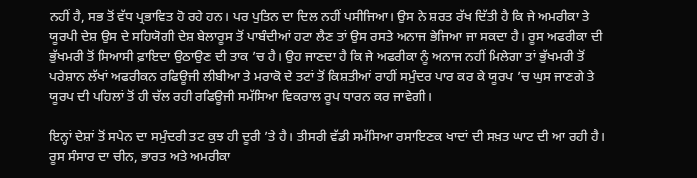ਨਹੀਂ ਹੈ, ਸਭ ਤੋਂ ਵੱਧ ਪ੍ਰਭਾਵਿਤ ਹੋ ਰਹੇ ਹਨ। ਪਰ ਪੁਤਿਨ ਦਾ ਦਿਲ ਨਹੀਂ ਪਸੀਜਿਆ। ਉਸ ਨੇ ਸ਼ਰਤ ਰੱਖ ਦਿੱਤੀ ਹੈ ਕਿ ਜੇ ਅਮਰੀਕਾ ਤੇ ਯੂਰਪੀ ਦੇਸ਼ ਉਸ ਦੇ ਸਹਿਯੋਗੀ ਦੇਸ਼ ਬੇਲਾਰੂਸ ਤੋਂ ਪਾਬੰਦੀਆਂ ਹਟਾ ਲੈਣ ਤਾਂ ਉਸ ਰਸਤੇ ਅਨਾਜ ਭੇਜਿਆ ਜਾ ਸਕਦਾ ਹੈ। ਰੂਸ ਅਫਰੀਕਾ ਦੀ ਭੁੱਖਮਰੀ ਤੋਂ ਸਿਆਸੀ ਫ਼ਾਇਦਾ ਉਠਾਉਣ ਦੀ ਤਾਕ ’ਚ ਹੈ। ਉਹ ਜਾਣਦਾ ਹੈ ਕਿ ਜੇ ਅਫਰੀਕਾ ਨੂੰ ਅਨਾਜ ਨਹੀਂ ਮਿਲੇਗਾ ਤਾਂ ਭੁੱਖਮਰੀ ਤੋਂ ਪਰੇਸ਼ਾਨ ਲੱਖਾਂ ਅਫਰੀਕਨ ਰਫਿਊਜੀ ਲੀਬੀਆ ਤੇ ਮਰਾਕੋ ਦੇ ਤਟਾਂ ਤੋਂ ਕਿਸ਼ਤੀਆਂ ਰਾਹੀਂ ਸਮੁੰਦਰ ਪਾਰ ਕਰ ਕੇ ਯੂਰਪ ’ਚ ਘੁਸ ਜਾਣਗੇ ਤੇ ਯੂਰਪ ਦੀ ਪਹਿਲਾਂ ਤੋਂ ਹੀ ਚੱਲ ਰਹੀ ਰਫਿਊਜੀ ਸਮੱਸਿਆ ਵਿਕਰਾਲ ਰੂਪ ਧਾਰਨ ਕਰ ਜਾਵੇਗੀ।

ਇਨ੍ਹਾਂ ਦੇਸ਼ਾਂ ਤੋਂ ਸਪੇਨ ਦਾ ਸਮੁੰਦਰੀ ਤਟ ਕੁਝ ਹੀ ਦੂਰੀ ’ਤੇ ਹੈ। ਤੀਸਰੀ ਵੱਡੀ ਸਮੱਸਿਆ ਰਸਾਇਣਕ ਖਾਦਾਂ ਦੀ ਸਖ਼ਤ ਘਾਟ ਦੀ ਆ ਰਹੀ ਹੈ। ਰੂਸ ਸੰਸਾਰ ਦਾ ਚੀਨ, ਭਾਰਤ ਅਤੇ ਅਮਰੀਕਾ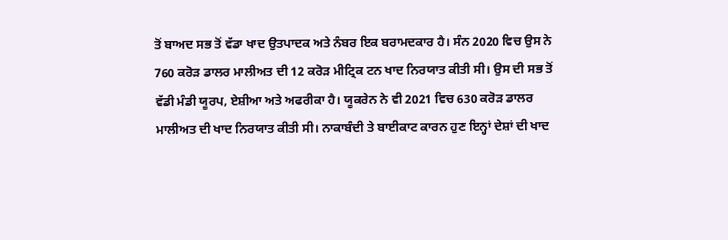ਤੋਂ ਬਾਅਦ ਸਭ ਤੋਂ ਵੱਡਾ ਖਾਦ ਉਤਪਾਦਕ ਅਤੇ ਨੰਬਰ ਇਕ ਬਰਾਮਦਕਾਰ ਹੈ। ਸੰਨ 2020 ਵਿਚ ਉਸ ਨੇ 760 ਕਰੋੜ ਡਾਲਰ ਮਾਲੀਅਤ ਦੀ 12 ਕਰੋੜ ਮੀਟ੍ਰਿਕ ਟਨ ਖਾਦ ਨਿਰਯਾਤ ਕੀਤੀ ਸੀ। ਉਸ ਦੀ ਸਭ ਤੋਂ ਵੱਡੀ ਮੰਡੀ ਯੂਰਪ, ਏਸ਼ੀਆ ਅਤੇ ਅਫਰੀਕਾ ਹੈ। ਯੂਕਰੇਨ ਨੇ ਵੀ 2021 ਵਿਚ 630 ਕਰੋੜ ਡਾਲਰ ਮਾਲੀਅਤ ਦੀ ਖਾਦ ਨਿਰਯਾਤ ਕੀਤੀ ਸੀ। ਨਾਕਾਬੰਦੀ ਤੇ ਬਾਈਕਾਟ ਕਾਰਨ ਹੁਣ ਇਨ੍ਹਾਂ ਦੇਸ਼ਾਂ ਦੀ ਖਾਦ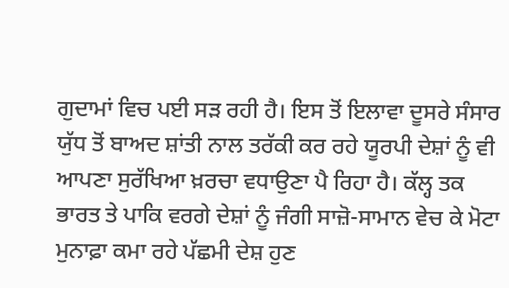ਗੁਦਾਮਾਂ ਵਿਚ ਪਈ ਸੜ ਰਹੀ ਹੈ। ਇਸ ਤੋਂ ਇਲਾਵਾ ਦੂਸਰੇ ਸੰਸਾਰ ਯੁੱਧ ਤੋਂ ਬਾਅਦ ਸ਼ਾਂਤੀ ਨਾਲ ਤਰੱਕੀ ਕਰ ਰਹੇ ਯੂਰਪੀ ਦੇਸ਼ਾਂ ਨੂੰ ਵੀ ਆਪਣਾ ਸੁਰੱਖਿਆ ਖ਼ਰਚਾ ਵਧਾਉਣਾ ਪੈ ਰਿਹਾ ਹੈ। ਕੱਲ੍ਹ ਤਕ ਭਾਰਤ ਤੇ ਪਾਕਿ ਵਰਗੇ ਦੇਸ਼ਾਂ ਨੂੰ ਜੰਗੀ ਸਾਜ਼ੋ-ਸਾਮਾਨ ਵੇਚ ਕੇ ਮੋਟਾ ਮੁਨਾਫ਼ਾ ਕਮਾ ਰਹੇ ਪੱਛਮੀ ਦੇਸ਼ ਹੁਣ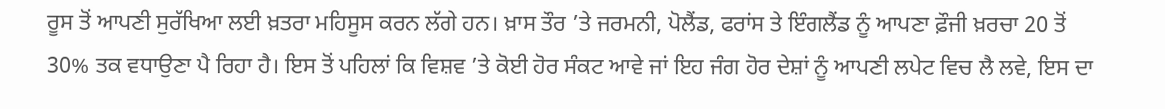ਰੂਸ ਤੋਂ ਆਪਣੀ ਸੁਰੱਖਿਆ ਲਈ ਖ਼ਤਰਾ ਮਹਿਸੂਸ ਕਰਨ ਲੱਗੇ ਹਨ। ਖ਼ਾਸ ਤੌਰ ’ਤੇ ਜਰਮਨੀ, ਪੋਲੈਂਡ, ਫਰਾਂਸ ਤੇ ਇੰਗਲੈਂਡ ਨੂੰ ਆਪਣਾ ਫ਼ੌਜੀ ਖ਼ਰਚਾ 20 ਤੋਂ 30% ਤਕ ਵਧਾਉਣਾ ਪੈ ਰਿਹਾ ਹੈ। ਇਸ ਤੋਂ ਪਹਿਲਾਂ ਕਿ ਵਿਸ਼ਵ ’ਤੇ ਕੋਈ ਹੋਰ ਸੰਕਟ ਆਵੇ ਜਾਂ ਇਹ ਜੰਗ ਹੋਰ ਦੇਸ਼ਾਂ ਨੂੰ ਆਪਣੀ ਲਪੇਟ ਵਿਚ ਲੈ ਲਵੇ, ਇਸ ਦਾ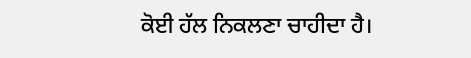ਕੋਈ ਹੱਲ ਨਿਕਲਣਾ ਚਾਹੀਦਾ ਹੈ।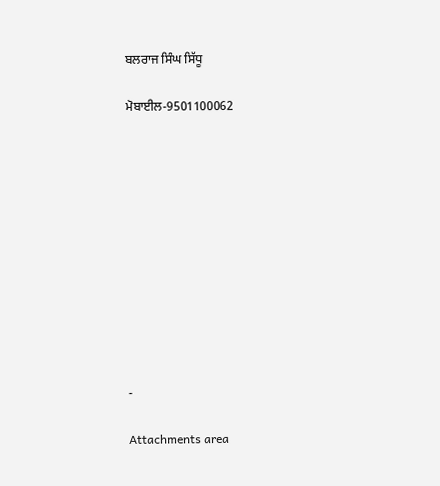ਬਲਰਾਜ ਸਿੰਘ ਸਿੱਧੂ

ਮੋਬਾਈਲ-9501100062











-

Attachments area